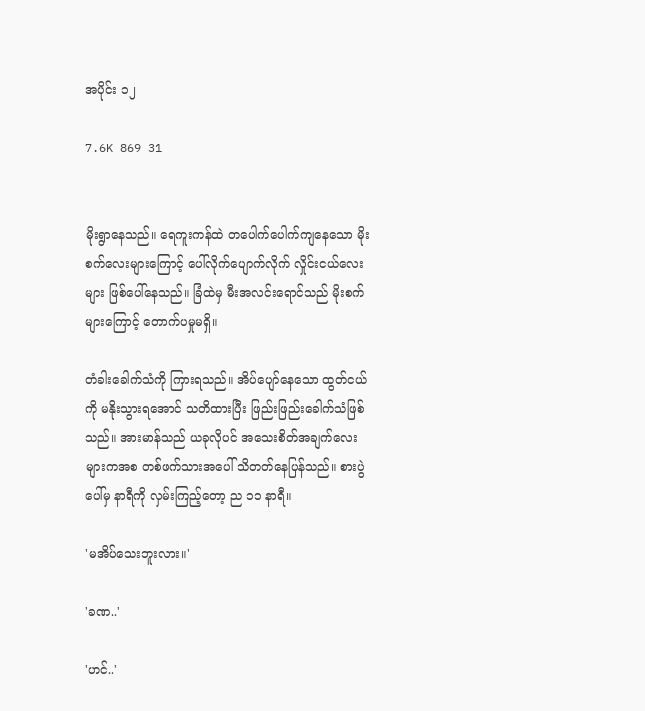အပိုင်း ၁၂

7.6K 869 31


မိုးရွာနေသည်။ ရေကူးကန်ထဲ တပေါက်ပေါက်ကျနေသော မိုးစက်လေးများကြောင့် ပေါ်လိုက်ပျောက်လိုက် လှိုင်းငယ်လေးများ ဖြစ်ပေါ်နေသည်။ ခြံထဲမှ မီးအလင်းရောင်သည် မိုးစက်များကြောင့် တောက်ပမှုမရှိ။

တံခါးခေါက်သံကို ကြားရသည်။ အိပ်ပျော်နေသော ထွတ်ငယ်ကို မနိုးသွားရအောင် သတိထားပြီး ဖြည်းဖြည်းခေါက်သံဖြစ်သည်။ အားမာန်သည် ယခုလိုပင် အသေးစိတ်အချက်လေးများကအစ တစ်ဖက်သားအပေါ် သိတတ်နေပြန်သည်။ စားပွဲပေါ်မှ နာရီကို လှမ်းကြည့်တော့ ည ၁၁ နာရီ။

'မအိပ်သေးဘူးလား။'

'ခဏ..'

'ဟင်..'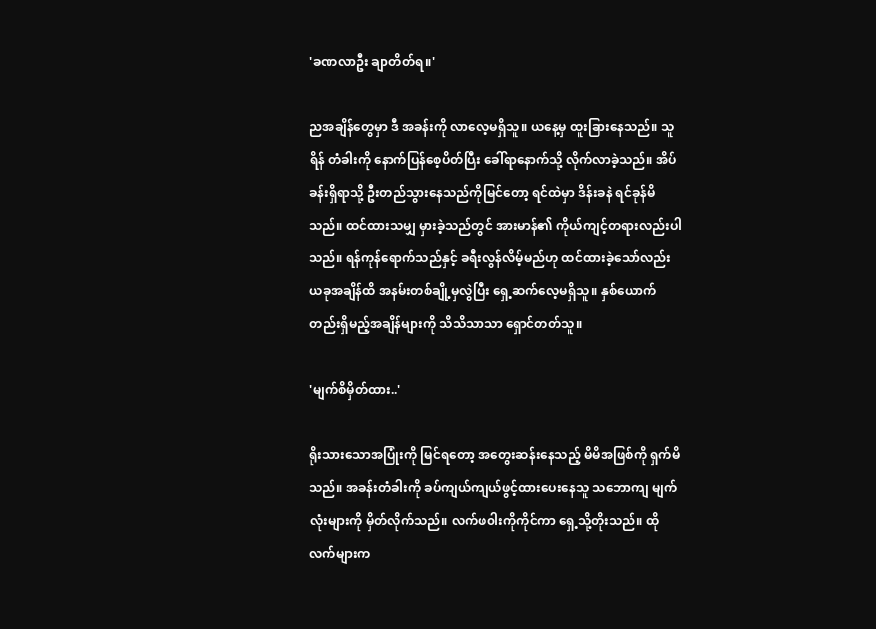'ခဏလာဦး ချာတိတ်ရ။'

ညအချိန်တွေမှာ ဒီ အခန်းကို လာလေ့မရှိသူ။ ယနေ့မှ ထူးခြားနေသည်။ သူရိန် တံခါးကို နောက်ပြန်စေ့ပိတ်ပြီး ခေါ်ရာနောက်သို့ လိုက်လာခဲ့သည်။ အိပ်ခန်းရှိရာသို့ ဦးတည်သွားနေသည်ကိုမြင်တော့ ရင်ထဲမှာ ဒိန်းခနဲ ရင်ခုန်မိသည်။ ထင်ထားသမျှ မှားခဲ့သည်တွင် အားမာန်၏ ကိုယ်ကျင့်တရားလည်းပါသည်။ ရန်ကုန်ရောက်သည်နှင့် ခရီးလွန်လိမ့်မည်ဟု ထင်ထားခဲ့သော်လည်း ယခုအချိန်ထိ အနမ်းတစ်ချို့မှလွဲပြီး ရှေ့ဆက်လေ့မရှိသူ။ နှစ်ယောက်တည်းရှိမည့်အချိန်များကို သိသိသာသာ ရှောင်တတ်သူ။

'မျက်စိမှိတ်ထား..'

ရိုးသားသောအပြုံးကို မြင်ရတော့ အတွေးဆန်းနေသည့် မိမိအဖြစ်ကို ရှက်မိသည်။ အခန်းတံခါးကို ခပ်ကျယ်ကျယ်ဖွင့်ထားပေးနေသူ သဘောကျ မျက်လုံးများကို မှိတ်လိုက်သည်။ လက်ဖ၀ါးကိုကိုင်ကာ ရှေ့သို့တိုးသည်။ ထိုလက်များက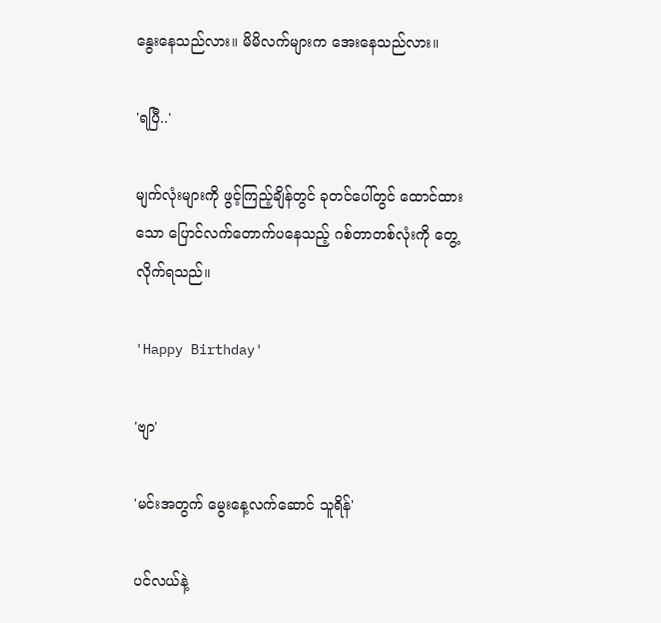နွေးနေသည်လား။ မိမိလက်များက အေးနေသည်လား။

'ရပြီ..'

မျက်လုံးများကို ဖွင့်ကြည့်ချိန်တွင် ခုတင်ပေါ်တွင် ထောင်ထားသော ပြောင်လက်တောက်ပနေသည့် ဂစ်တာတစ်လုံးကို တွေ့လိုက်ရသည်။

'Happy Birthday'

'ဗျာ'

'မင်းအတွက် မွေးနေ့လက်ဆောင် သူရိန်'

ပင်လယ်နဲ့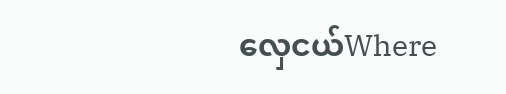လှေငယ်Where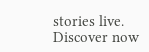stories live. Discover now